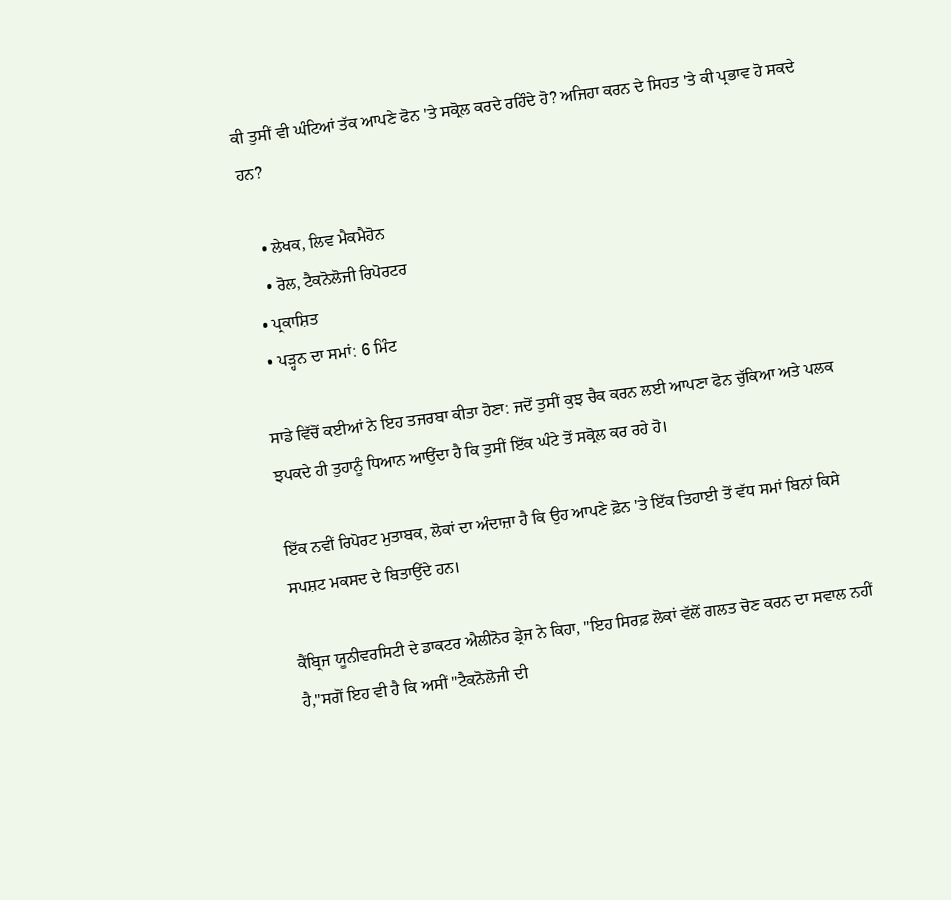ਕੀ ਤੁਸੀਂ ਵੀ ਘੰਟਿਆਂ ਤੱਕ ਆਪਣੇ ਫੋਨ 'ਤੇ ਸਕ੍ਰੋਲ ਕਰਦੇ ਰਹਿੰਦੇ ਹੋ? ਅਜਿਹਾ ਕਰਨ ਦੇ ਸਿਹਤ 'ਤੇ ਕੀ ਪ੍ਰਭਾਵ ਹੋ ਸਕਦੇ ਹਨ?

    • ਲੇਖਕ, ਲਿਵ ਮੈਕਮੈਹੋਨ
    • ਰੋਲ, ਟੈਕਨੋਲੋਜੀ ਰਿਪੋਰਟਰ
  • ਪ੍ਰਕਾਸ਼ਿਤ
  • ਪੜ੍ਹਨ ਦਾ ਸਮਾਂ: 6 ਮਿੰਟ

ਸਾਡੇ ਵਿੱਚੋਂ ਕਈਆਂ ਨੇ ਇਹ ਤਜਰਬਾ ਕੀਤਾ ਹੋਣਾ: ਜਦੋਂ ਤੁਸੀਂ ਕੁਝ ਚੈਕ ਕਰਨ ਲਈ ਆਪਣਾ ਫੋਨ ਚੁੱਕਿਆ ਅਤੇ ਪਲਕ ਝਪਕਦੇ ਹੀ ਤੁਹਾਨੂੰ ਧਿਆਨ ਆਉਂਦਾ ਹੈ ਕਿ ਤੁਸੀਂ ਇੱਕ ਘੰਟੇ ਤੋਂ ਸਕ੍ਰੋਲ ਕਰ ਰਹੇ ਹੋ।

ਇੱਕ ਨਵੀਂ ਰਿਪੋਰਟ ਮੁਤਾਬਕ, ਲੋਕਾਂ ਦਾ ਅੰਦਾਜ਼ਾ ਹੈ ਕਿ ਉਹ ਆਪਣੇ ਫ਼ੋਨ 'ਤੇ ਇੱਕ ਤਿਹਾਈ ਤੋਂ ਵੱਧ ਸਮਾਂ ਬਿਨਾਂ ਕਿਸੇ ਸਪਸ਼ਟ ਮਕਸਦ ਦੇ ਬਿਤਾਉਂਦੇ ਹਨ।

ਕੈਂਬ੍ਰਿਜ ਯੂਨੀਵਰਸਿਟੀ ਦੇ ਡਾਕਟਰ ਐਲੀਨੋਰ ਡ੍ਰੇਜ ਨੇ ਕਿਹਾ, "ਇਹ ਸਿਰਫ਼ ਲੋਕਾਂ ਵੱਲੋਂ ਗਲਤ ਚੋਣ ਕਰਨ ਦਾ ਸਵਾਲ ਨਹੀਂ ਹੈ,"ਸਗੋਂ ਇਹ ਵੀ ਹੈ ਕਿ ਅਸੀਂ "ਟੈਕਨੋਲੋਜੀ ਦੀ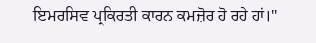ਇਮਰਸਿਵ ਪ੍ਰਕਿਰਤੀ ਕਾਰਨ ਕਮਜ਼ੋਰ ਹੋ ਰਹੇ ਹਾਂ।"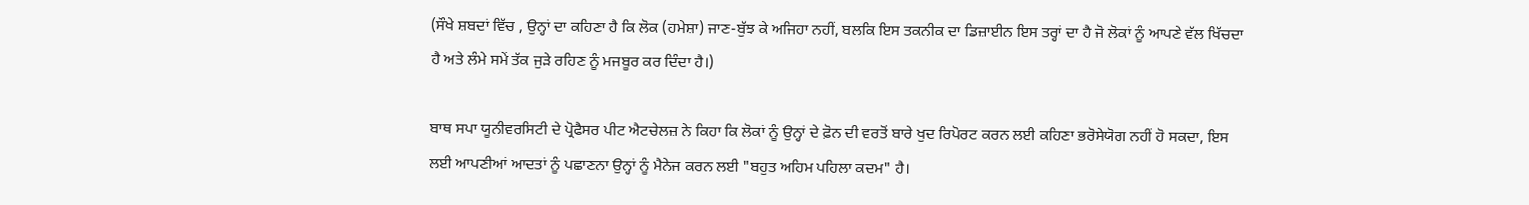(ਸੌਖੇ ਸ਼ਬਦਾਂ ਵਿੱਚ , ਉਨ੍ਹਾਂ ਦਾ ਕਹਿਣਾ ਹੈ ਕਿ ਲੋਕ (ਹਮੇਸ਼ਾ) ਜਾਣ-ਬੁੱਝ ਕੇ ਅਜਿਹਾ ਨਹੀਂ, ਬਲਕਿ ਇਸ ਤਕਨੀਕ ਦਾ ਡਿਜ਼ਾਈਨ ਇਸ ਤਰ੍ਹਾਂ ਦਾ ਹੈ ਜੋ ਲੋਕਾਂ ਨੂੰ ਆਪਣੇ ਵੱਲ ਖਿੱਚਦਾ ਹੈ ਅਤੇ ਲੰਮੇ ਸਮੇਂ ਤੱਕ ਜੁੜੇ ਰਹਿਣ ਨੂੰ ਮਜਬੂਰ ਕਰ ਦਿੰਦਾ ਹੈ।)

ਬਾਥ ਸਪਾ ਯੂਨੀਵਰਸਿਟੀ ਦੇ ਪ੍ਰੋਫੈਸਰ ਪੀਟ ਐਟਚੇਲਜ਼ ਨੇ ਕਿਹਾ ਕਿ ਲੋਕਾਂ ਨੂੰ ਉਨ੍ਹਾਂ ਦੇ ਫ਼ੋਨ ਦੀ ਵਰਤੋਂ ਬਾਰੇ ਖੁਦ ਰਿਪੋਰਟ ਕਰਨ ਲਈ ਕਹਿਣਾ ਭਰੋਸੇਯੋਗ ਨਹੀਂ ਹੋ ਸਕਦਾ, ਇਸ ਲਈ ਆਪਣੀਆਂ ਆਦਤਾਂ ਨੂੰ ਪਛਾਣਨਾ ਉਨ੍ਹਾਂ ਨੂੰ ਮੈਨੇਜ ਕਰਨ ਲਈ "ਬਹੁਤ ਅਹਿਮ ਪਹਿਲਾ ਕਦਮ" ਹੈ।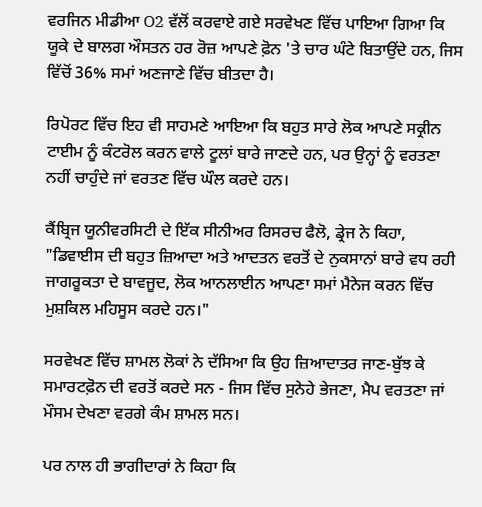ਵਰਜਿਨ ਮੀਡੀਆ O2 ਵੱਲੋਂ ਕਰਵਾਏ ਗਏ ਸਰਵੇਖਣ ਵਿੱਚ ਪਾਇਆ ਗਿਆ ਕਿ ਯੂਕੇ ਦੇ ਬਾਲਗ ਔਸਤਨ ਹਰ ਰੋਜ਼ ਆਪਣੇ ਫ਼ੋਨ 'ਤੇ ਚਾਰ ਘੰਟੇ ਬਿਤਾਉਂਦੇ ਹਨ, ਜਿਸ ਵਿੱਚੋਂ 36% ਸਮਾਂ ਅਣਜਾਣੇ ਵਿੱਚ ਬੀਤਦਾ ਹੈ।

ਰਿਪੋਰਟ ਵਿੱਚ ਇਹ ਵੀ ਸਾਹਮਣੇ ਆਇਆ ਕਿ ਬਹੁਤ ਸਾਰੇ ਲੋਕ ਆਪਣੇ ਸਕ੍ਰੀਨ ਟਾਈਮ ਨੂੰ ਕੰਟਰੋਲ ਕਰਨ ਵਾਲੇ ਟੂਲਾਂ ਬਾਰੇ ਜਾਣਦੇ ਹਨ, ਪਰ ਉਨ੍ਹਾਂ ਨੂੰ ਵਰਤਣਾ ਨਹੀਂ ਚਾਹੁੰਦੇ ਜਾਂ ਵਰਤਣ ਵਿੱਚ ਘੌਲ ਕਰਦੇ ਹਨ।

ਕੈਂਬ੍ਰਿਜ ਯੂਨੀਵਰਸਿਟੀ ਦੇ ਇੱਕ ਸੀਨੀਅਰ ਰਿਸਰਚ ਫੈਲੋ, ਡ੍ਰੇਜ ਨੇ ਕਿਹਾ, "ਡਿਵਾਈਸ ਦੀ ਬਹੁਤ ਜ਼ਿਆਦਾ ਅਤੇ ਆਦਤਨ ਵਰਤੋਂ ਦੇ ਨੁਕਸਾਨਾਂ ਬਾਰੇ ਵਧ ਰਹੀ ਜਾਗਰੂਕਤਾ ਦੇ ਬਾਵਜੂਦ, ਲੋਕ ਆਨਲਾਈਨ ਆਪਣਾ ਸਮਾਂ ਮੈਨੇਜ ਕਰਨ ਵਿੱਚ ਮੁਸ਼ਕਿਲ ਮਹਿਸੂਸ ਕਰਦੇ ਹਨ।"

ਸਰਵੇਖਣ ਵਿੱਚ ਸ਼ਾਮਲ ਲੋਕਾਂ ਨੇ ਦੱਸਿਆ ਕਿ ਉਹ ਜ਼ਿਆਦਾਤਰ ਜਾਣ-ਬੁੱਝ ਕੇ ਸਮਾਰਟਫ਼ੋਨ ਦੀ ਵਰਤੋਂ ਕਰਦੇ ਸਨ - ਜਿਸ ਵਿੱਚ ਸੁਨੇਹੇ ਭੇਜਣਾ, ਮੈਪ ਵਰਤਣਾ ਜਾਂ ਮੌਸਮ ਦੇਖਣਾ ਵਰਗੇ ਕੰਮ ਸ਼ਾਮਲ ਸਨ।

ਪਰ ਨਾਲ ਹੀ ਭਾਗੀਦਾਰਾਂ ਨੇ ਕਿਹਾ ਕਿ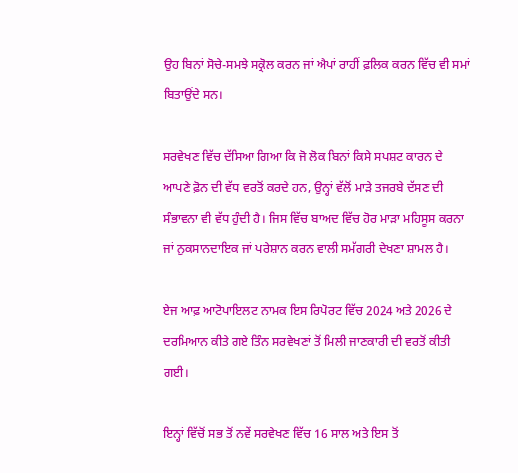ਉਹ ਬਿਨਾਂ ਸੋਚੇ-ਸਮਝੇ ਸਕ੍ਰੋਲ ਕਰਨ ਜਾਂ ਐਪਾਂ ਰਾਹੀਂ ਫ਼ਲਿਕ ਕਰਨ ਵਿੱਚ ਵੀ ਸਮਾਂ ਬਿਤਾਉਂਦੇ ਸਨ।

ਸਰਵੇਖਣ ਵਿੱਚ ਦੱਸਿਆ ਗਿਆ ਕਿ ਜੋ ਲੋਕ ਬਿਨਾਂ ਕਿਸੇ ਸਪਸ਼ਟ ਕਾਰਨ ਦੇ ਆਪਣੇ ਫ਼ੋਨ ਦੀ ਵੱਧ ਵਰਤੋਂ ਕਰਦੇ ਹਨ, ਉਨ੍ਹਾਂ ਵੱਲੋਂ ਮਾੜੇ ਤਜਰਬੇ ਦੱਸਣ ਦੀ ਸੰਭਾਵਨਾ ਵੀ ਵੱਧ ਹੁੰਦੀ ਹੈ। ਜਿਸ ਵਿੱਚ ਬਾਅਦ ਵਿੱਚ ਹੋਰ ਮਾੜਾ ਮਹਿਸੂਸ ਕਰਨਾ ਜਾਂ ਨੁਕਸਾਨਦਾਇਕ ਜਾਂ ਪਰੇਸ਼ਾਨ ਕਰਨ ਵਾਲੀ ਸਮੱਗਰੀ ਦੇਖਣਾ ਸ਼ਾਮਲ ਹੈ।

ਏਜ ਆਫ਼ ਆਟੋਪਾਇਲਟ ਨਾਮਕ ਇਸ ਰਿਪੋਰਟ ਵਿੱਚ 2024 ਅਤੇ 2026 ਦੇ ਦਰਮਿਆਨ ਕੀਤੇ ਗਏ ਤਿੰਨ ਸਰਵੇਖਣਾਂ ਤੋਂ ਮਿਲੀ ਜਾਣਕਾਰੀ ਦੀ ਵਰਤੋਂ ਕੀਤੀ ਗਈ।

ਇਨ੍ਹਾਂ ਵਿੱਚੋਂ ਸਭ ਤੋਂ ਨਵੇਂ ਸਰਵੇਖਣ ਵਿੱਚ 16 ਸਾਲ ਅਤੇ ਇਸ ਤੋਂ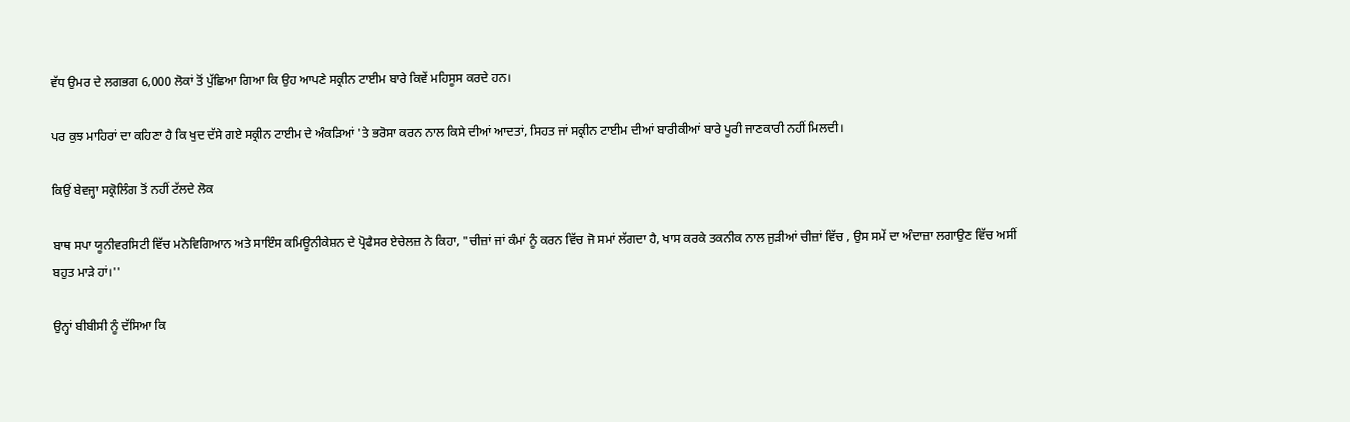ਵੱਧ ਉਮਰ ਦੇ ਲਗਭਗ 6,000 ਲੋਕਾਂ ਤੋਂ ਪੁੱਛਿਆ ਗਿਆ ਕਿ ਉਹ ਆਪਣੇ ਸਕ੍ਰੀਨ ਟਾਈਮ ਬਾਰੇ ਕਿਵੇਂ ਮਹਿਸੂਸ ਕਰਦੇ ਹਨ।

ਪਰ ਕੁਝ ਮਾਹਿਰਾਂ ਦਾ ਕਹਿਣਾ ਹੈ ਕਿ ਖੁਦ ਦੱਸੇ ਗਏ ਸਕ੍ਰੀਨ ਟਾਈਮ ਦੇ ਅੰਕੜਿਆਂ 'ਤੇ ਭਰੋਸਾ ਕਰਨ ਨਾਲ ਕਿਸੇ ਦੀਆਂ ਆਦਤਾਂ, ਸਿਹਤ ਜਾਂ ਸਕ੍ਰੀਨ ਟਾਈਮ ਦੀਆਂ ਬਾਰੀਕੀਆਂ ਬਾਰੇ ਪੂਰੀ ਜਾਣਕਾਰੀ ਨਹੀਂ ਮਿਲਦੀ।

ਕਿਉਂ ਬੇਵਜ੍ਹਾ ਸਕ੍ਰੋਲਿੰਗ ਤੋਂ ਨਹੀਂ ਟੱਲਦੇ ਲੋਕ

ਬਾਥ ਸਪਾ ਯੂਨੀਵਰਸਿਟੀ ਵਿੱਚ ਮਨੋਵਿਗਿਆਨ ਅਤੇ ਸਾਇੰਸ ਕਮਿਊਨੀਕੇਸ਼ਨ ਦੇ ਪ੍ਰੋਫੈਸਰ ਏਚੇਲਜ਼ ਨੇ ਕਿਹਾ, "ਚੀਜ਼ਾਂ ਜਾਂ ਕੰਮਾਂ ਨੂੰ ਕਰਨ ਵਿੱਚ ਜੋ ਸਮਾਂ ਲੱਗਦਾ ਹੈ, ਖਾਸ ਕਰਕੇ ਤਕਨੀਕ ਨਾਲ ਜੁੜੀਆਂ ਚੀਜ਼ਾਂ ਵਿੱਚ , ਉਸ ਸਮੇਂ ਦਾ ਅੰਦਾਜ਼ਾ ਲਗਾਉਣ ਵਿੱਚ ਅਸੀਂ ਬਹੁਤ ਮਾੜੇ ਹਾਂ।''

ਉਨ੍ਹਾਂ ਬੀਬੀਸੀ ਨੂੰ ਦੱਸਿਆ ਕਿ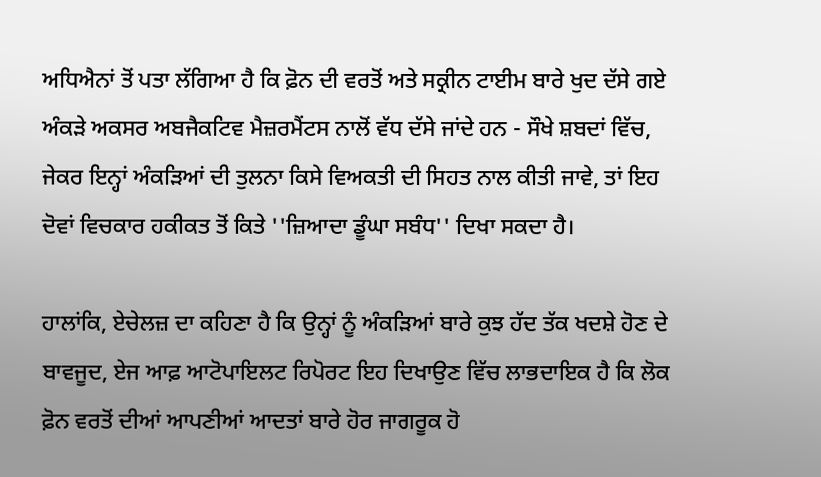ਅਧਿਐਨਾਂ ਤੋਂ ਪਤਾ ਲੱਗਿਆ ਹੈ ਕਿ ਫ਼ੋਨ ਦੀ ਵਰਤੋਂ ਅਤੇ ਸਕ੍ਰੀਨ ਟਾਈਮ ਬਾਰੇ ਖੁਦ ਦੱਸੇ ਗਏ ਅੰਕੜੇ ਅਕਸਰ ਅਬਜੈਕਟਿਵ ਮੈਜ਼ਰਮੈਂਟਸ ਨਾਲੋਂ ਵੱਧ ਦੱਸੇ ਜਾਂਦੇ ਹਨ - ਸੌਖੇ ਸ਼ਬਦਾਂ ਵਿੱਚ, ਜੇਕਰ ਇਨ੍ਹਾਂ ਅੰਕੜਿਆਂ ਦੀ ਤੁਲਨਾ ਕਿਸੇ ਵਿਅਕਤੀ ਦੀ ਸਿਹਤ ਨਾਲ ਕੀਤੀ ਜਾਵੇ, ਤਾਂ ਇਹ ਦੋਵਾਂ ਵਿਚਕਾਰ ਹਕੀਕਤ ਤੋਂ ਕਿਤੇ ''ਜ਼ਿਆਦਾ ਡੂੰਘਾ ਸਬੰਧ'' ਦਿਖਾ ਸਕਦਾ ਹੈ।

ਹਾਲਾਂਕਿ, ਏਚੇਲਜ਼ ਦਾ ਕਹਿਣਾ ਹੈ ਕਿ ਉਨ੍ਹਾਂ ਨੂੰ ਅੰਕੜਿਆਂ ਬਾਰੇ ਕੁਝ ਹੱਦ ਤੱਕ ਖਦਸ਼ੇ ਹੋਣ ਦੇ ਬਾਵਜੂਦ, ਏਜ ਆਫ਼ ਆਟੋਪਾਇਲਟ ਰਿਪੋਰਟ ਇਹ ਦਿਖਾਉਣ ਵਿੱਚ ਲਾਭਦਾਇਕ ਹੈ ਕਿ ਲੋਕ ਫ਼ੋਨ ਵਰਤੋਂ ਦੀਆਂ ਆਪਣੀਆਂ ਆਦਤਾਂ ਬਾਰੇ ਹੋਰ ਜਾਗਰੂਕ ਹੋ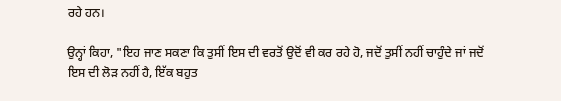ਰਹੇ ਹਨ।

ਉਨ੍ਹਾਂ ਕਿਹਾ, "ਇਹ ਜਾਣ ਸਕਣਾ ਕਿ ਤੁਸੀਂ ਇਸ ਦੀ ਵਰਤੋਂ ਉਦੋਂ ਵੀ ਕਰ ਰਹੇ ਹੋ, ਜਦੋਂ ਤੁਸੀਂ ਨਹੀਂ ਚਾਹੁੰਦੇ ਜਾਂ ਜਦੋਂ ਇਸ ਦੀ ਲੋੜ ਨਹੀਂ ਹੈ, ਇੱਕ ਬਹੁਤ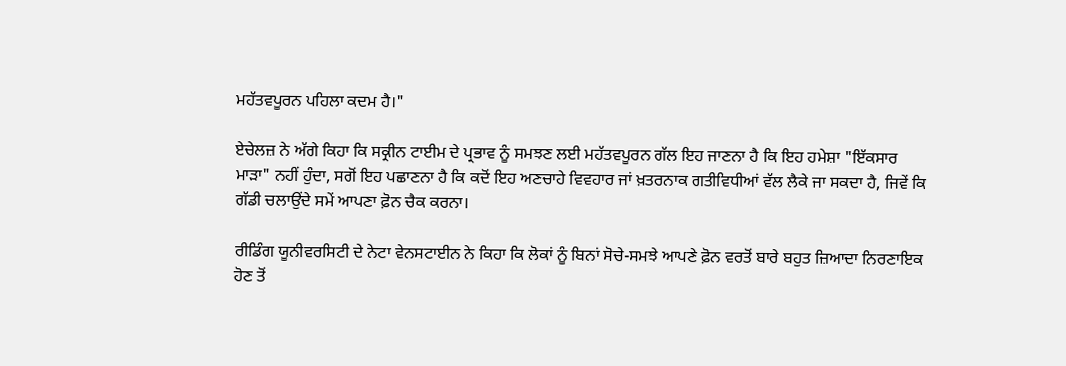ਮਹੱਤਵਪੂਰਨ ਪਹਿਲਾ ਕਦਮ ਹੈ।"

ਏਚੇਲਜ਼ ਨੇ ਅੱਗੇ ਕਿਹਾ ਕਿ ਸਕ੍ਰੀਨ ਟਾਈਮ ਦੇ ਪ੍ਰਭਾਵ ਨੂੰ ਸਮਝਣ ਲਈ ਮਹੱਤਵਪੂਰਨ ਗੱਲ ਇਹ ਜਾਣਨਾ ਹੈ ਕਿ ਇਹ ਹਮੇਸ਼ਾ "ਇੱਕਸਾਰ ਮਾੜਾ" ਨਹੀਂ ਹੁੰਦਾ, ਸਗੋਂ ਇਹ ਪਛਾਣਨਾ ਹੈ ਕਿ ਕਦੋਂ ਇਹ ਅਣਚਾਹੇ ਵਿਵਹਾਰ ਜਾਂ ਖ਼ਤਰਨਾਕ ਗਤੀਵਿਧੀਆਂ ਵੱਲ ਲੈਕੇ ਜਾ ਸਕਦਾ ਹੈ, ਜਿਵੇਂ ਕਿ ਗੱਡੀ ਚਲਾਉਂਦੇ ਸਮੇਂ ਆਪਣਾ ਫ਼ੋਨ ਚੈਕ ਕਰਨਾ।

ਰੀਡਿੰਗ ਯੂਨੀਵਰਸਿਟੀ ਦੇ ਨੇਟਾ ਵੇਨਸਟਾਈਨ ਨੇ ਕਿਹਾ ਕਿ ਲੋਕਾਂ ਨੂੰ ਬਿਨਾਂ ਸੋਚੇ-ਸਮਝੇ ਆਪਣੇ ਫ਼ੋਨ ਵਰਤੋਂ ਬਾਰੇ ਬਹੁਤ ਜ਼ਿਆਦਾ ਨਿਰਣਾਇਕ ਹੋਣ ਤੋਂ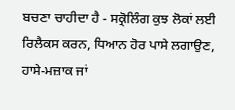ਬਚਣਾ ਚਾਹੀਦਾ ਹੈ - ਸਕ੍ਰੋਲਿੰਗ ਕੁਝ ਲੋਕਾਂ ਲਈ ਰਿਲੈਕਸ ਕਰਨ, ਧਿਆਨ ਹੋਰ ਪਾਸੇ ਲਗਾਉਣ, ਹਾਸੇ-ਮਜ਼ਾਕ ਜਾਂ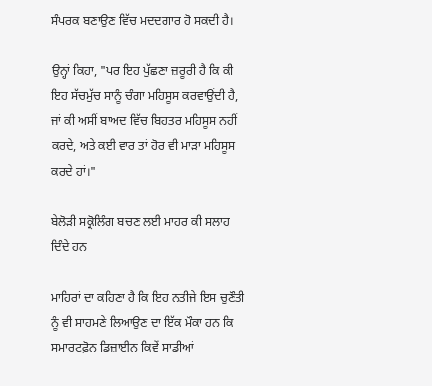ਸੰਪਰਕ ਬਣਾਉਣ ਵਿੱਚ ਮਦਦਗਾਰ ਹੋ ਸਕਦੀ ਹੈ।

ਉਨ੍ਹਾਂ ਕਿਹਾ, "ਪਰ ਇਹ ਪੁੱਛਣਾ ਜ਼ਰੂਰੀ ਹੈ ਕਿ ਕੀ ਇਹ ਸੱਚਮੁੱਚ ਸਾਨੂੰ ਚੰਗਾ ਮਹਿਸੂਸ ਕਰਵਾਉਂਦੀ ਹੈ, ਜਾਂ ਕੀ ਅਸੀਂ ਬਾਅਦ ਵਿੱਚ ਬਿਹਤਰ ਮਹਿਸੂਸ ਨਹੀਂ ਕਰਦੇ, ਅਤੇ ਕਈ ਵਾਰ ਤਾਂ ਹੋਰ ਵੀ ਮਾੜਾ ਮਹਿਸੂਸ ਕਰਦੇ ਹਾਂ।"

ਬੇਲੋੜੀ ਸਕ੍ਰੋਲਿੰਗ ਬਚਣ ਲਈ ਮਾਹਰ ਕੀ ਸਲਾਹ ਦਿੰਦੇ ਹਨ

ਮਾਹਿਰਾਂ ਦਾ ਕਹਿਣਾ ਹੈ ਕਿ ਇਹ ਨਤੀਜੇ ਇਸ ਚੁਣੌਤੀ ਨੂੰ ਵੀ ਸਾਹਮਣੇ ਲਿਆਉਣ ਦਾ ਇੱਕ ਮੌਕਾ ਹਨ ਕਿ ਸਮਾਰਟਫ਼ੋਨ ਡਿਜ਼ਾਈਨ ਕਿਵੇਂ ਸਾਡੀਆਂ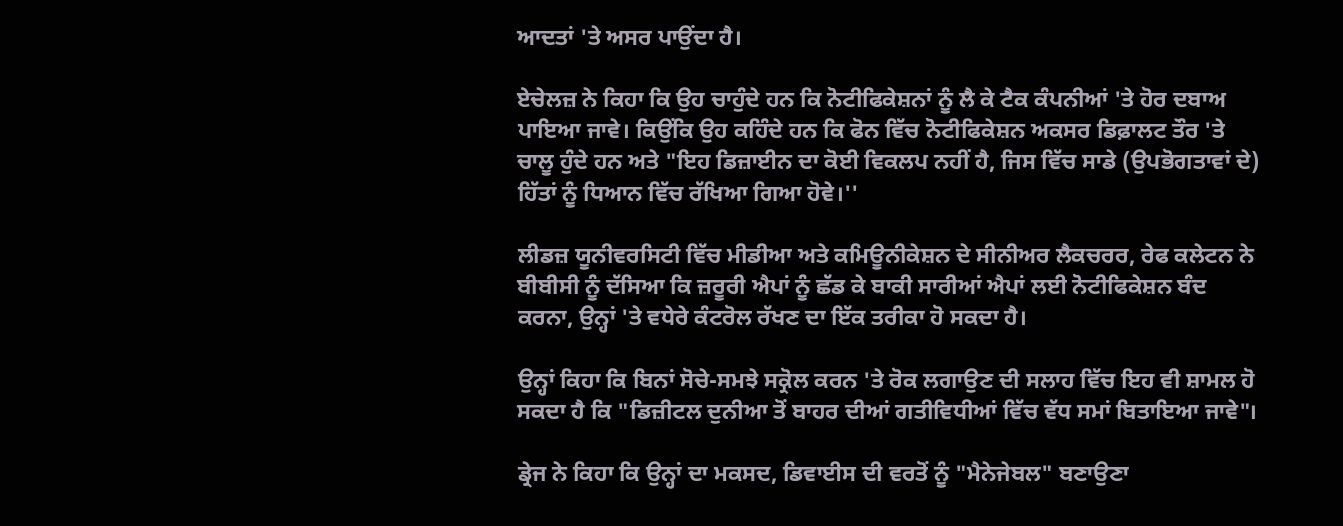ਆਦਤਾਂ 'ਤੇ ਅਸਰ ਪਾਉਂਦਾ ਹੈ।

ਏਚੇਲਜ਼ ਨੇ ਕਿਹਾ ਕਿ ਉਹ ਚਾਹੁੰਦੇ ਹਨ ਕਿ ਨੋਟੀਫਿਕੇਸ਼ਨਾਂ ਨੂੰ ਲੈ ਕੇ ਟੈਕ ਕੰਪਨੀਆਂ 'ਤੇ ਹੋਰ ਦਬਾਅ ਪਾਇਆ ਜਾਵੇ। ਕਿਉਂਕਿ ਉਹ ਕਹਿੰਦੇ ਹਨ ਕਿ ਫੋਨ ਵਿੱਚ ਨੋਟੀਫਿਕੇਸ਼ਨ ਅਕਸਰ ਡਿਫ਼ਾਲਟ ਤੌਰ 'ਤੇ ਚਾਲੂ ਹੁੰਦੇ ਹਨ ਅਤੇ "ਇਹ ਡਿਜ਼ਾਈਨ ਦਾ ਕੋਈ ਵਿਕਲਪ ਨਹੀਂ ਹੈ, ਜਿਸ ਵਿੱਚ ਸਾਡੇ (ਉਪਭੋਗਤਾਵਾਂ ਦੇ) ਹਿੱਤਾਂ ਨੂੰ ਧਿਆਨ ਵਿੱਚ ਰੱਖਿਆ ਗਿਆ ਹੋਵੇ।''

ਲੀਡਜ਼ ਯੂਨੀਵਰਸਿਟੀ ਵਿੱਚ ਮੀਡੀਆ ਅਤੇ ਕਮਿਊਨੀਕੇਸ਼ਨ ਦੇ ਸੀਨੀਅਰ ਲੈਕਚਰਰ, ਰੇਫ ਕਲੇਟਨ ਨੇ ਬੀਬੀਸੀ ਨੂੰ ਦੱਸਿਆ ਕਿ ਜ਼ਰੂਰੀ ਐਪਾਂ ਨੂੰ ਛੱਡ ਕੇ ਬਾਕੀ ਸਾਰੀਆਂ ਐਪਾਂ ਲਈ ਨੋਟੀਫਿਕੇਸ਼ਨ ਬੰਦ ਕਰਨਾ, ਉਨ੍ਹਾਂ 'ਤੇ ਵਧੇਰੇ ਕੰਟਰੋਲ ਰੱਖਣ ਦਾ ਇੱਕ ਤਰੀਕਾ ਹੋ ਸਕਦਾ ਹੈ।

ਉਨ੍ਹਾਂ ਕਿਹਾ ਕਿ ਬਿਨਾਂ ਸੋਚੇ-ਸਮਝੇ ਸਕ੍ਰੋਲ ਕਰਨ 'ਤੇ ਰੋਕ ਲਗਾਉਣ ਦੀ ਸਲਾਹ ਵਿੱਚ ਇਹ ਵੀ ਸ਼ਾਮਲ ਹੋ ਸਕਦਾ ਹੈ ਕਿ "ਡਿਜ਼ੀਟਲ ਦੁਨੀਆ ਤੋਂ ਬਾਹਰ ਦੀਆਂ ਗਤੀਵਿਧੀਆਂ ਵਿੱਚ ਵੱਧ ਸਮਾਂ ਬਿਤਾਇਆ ਜਾਵੇ"।

ਡ੍ਰੇਜ ਨੇ ਕਿਹਾ ਕਿ ਉਨ੍ਹਾਂ ਦਾ ਮਕਸਦ, ਡਿਵਾਈਸ ਦੀ ਵਰਤੋਂ ਨੂੰ "ਮੈਨੇਜੇਬਲ" ਬਣਾਉਣਾ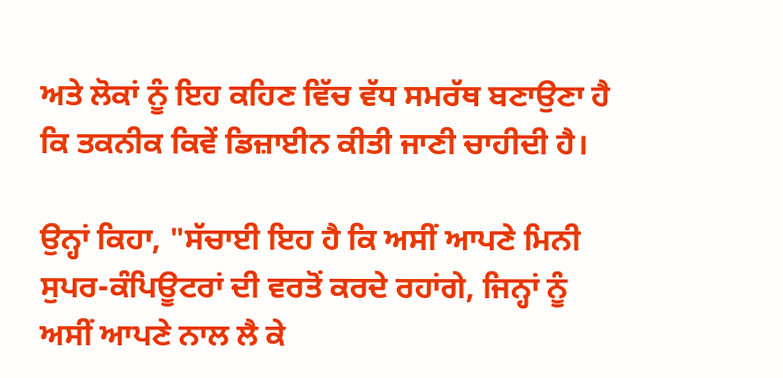ਅਤੇ ਲੋਕਾਂ ਨੂੰ ਇਹ ਕਹਿਣ ਵਿੱਚ ਵੱਧ ਸਮਰੱਥ ਬਣਾਉਣਾ ਹੈ ਕਿ ਤਕਨੀਕ ਕਿਵੇਂ ਡਿਜ਼ਾਈਨ ਕੀਤੀ ਜਾਣੀ ਚਾਹੀਦੀ ਹੈ।

ਉਨ੍ਹਾਂ ਕਿਹਾ, "ਸੱਚਾਈ ਇਹ ਹੈ ਕਿ ਅਸੀਂ ਆਪਣੇ ਮਿਨੀ ਸੁਪਰ-ਕੰਪਿਊਟਰਾਂ ਦੀ ਵਰਤੋਂ ਕਰਦੇ ਰਹਾਂਗੇ, ਜਿਨ੍ਹਾਂ ਨੂੰ ਅਸੀਂ ਆਪਣੇ ਨਾਲ ਲੈ ਕੇ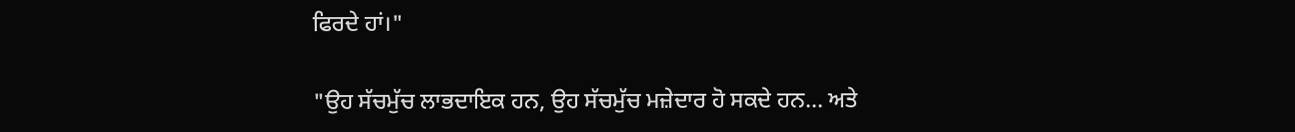ਫਿਰਦੇ ਹਾਂ।"

"ਉਹ ਸੱਚਮੁੱਚ ਲਾਭਦਾਇਕ ਹਨ, ਉਹ ਸੱਚਮੁੱਚ ਮਜ਼ੇਦਾਰ ਹੋ ਸਕਦੇ ਹਨ... ਅਤੇ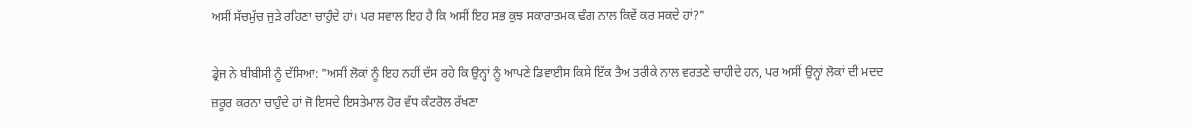ਅਸੀਂ ਸੱਚਮੁੱਚ ਜੁੜੇ ਰਹਿਣਾ ਚਾਹੁੰਦੇ ਹਾਂ। ਪਰ ਸਵਾਲ ਇਹ ਹੈ ਕਿ ਅਸੀਂ ਇਹ ਸਭ ਕੁਝ ਸਕਾਰਾਤਮਕ ਢੰਗ ਨਾਲ ਕਿਵੇਂ ਕਰ ਸਕਦੇ ਹਾਂ?"

ਡ੍ਰੇਜ ਨੇ ਬੀਬੀਸੀ ਨੂੰ ਦੱਸਿਆ: "ਅਸੀਂ ਲੋਕਾਂ ਨੂੰ ਇਹ ਨਹੀਂ ਦੱਸ ਰਹੇ ਕਿ ਉਨ੍ਹਾਂ ਨੂੰ ਆਪਣੇ ਡਿਵਾਈਸ ਕਿਸੇ ਇੱਕ ਤੈਅ ਤਰੀਕੇ ਨਾਲ ਵਰਤਣੇ ਚਾਹੀਦੇ ਹਨ, ਪਰ ਅਸੀਂ ਉਨ੍ਹਾਂ ਲੋਕਾਂ ਦੀ ਮਦਦ ਜ਼ਰੂਰ ਕਰਨਾ ਚਾਹੁੰਦੇ ਹਾਂ ਜੋ ਇਸਦੇ ਇਸਤੇਮਾਲ ਹੋਰ ਵੱਧ ਕੰਟਰੋਲ ਰੱਖਣਾ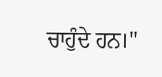ਚਾਹੁੰਦੇ ਹਨ।"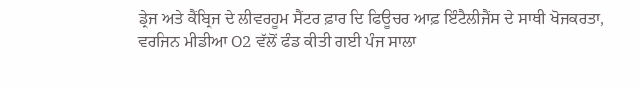ਡ੍ਰੇਜ ਅਤੇ ਕੈਂਬ੍ਰਿਜ ਦੇ ਲੀਵਰਹੂਮ ਸੈਂਟਰ ਫ਼ਾਰ ਦਿ ਫਿਊਚਰ ਆਫ਼ ਇੰਟੈਲੀਜੈਂਸ ਦੇ ਸਾਥੀ ਖੋਜਕਰਤਾ, ਵਰਜਿਨ ਮੀਡੀਆ O2 ਵੱਲੋਂ ਫੰਡ ਕੀਤੀ ਗਈ ਪੰਜ ਸਾਲਾ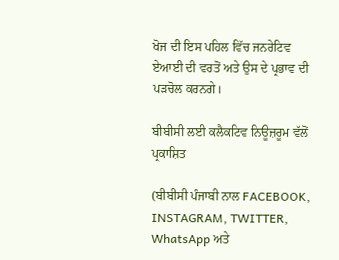ਖੋਜ ਦੀ ਇਸ ਪਹਿਲ ਵਿੱਚ ਜਨਰੇਟਿਵ ਏਆਈ ਦੀ ਵਰਤੋਂ ਅਤੇ ਉਸ ਦੇ ਪ੍ਰਭਾਵ ਦੀ ਪੜਚੋਲ ਕਰਨਗੇ।

ਬੀਬੀਸੀ ਲਈ ਕਲੈਕਟਿਵ ਨਿਊਜ਼ਰੂਮ ਵੱਲੋਂ ਪ੍ਰਕਾਸ਼ਿਤ

(ਬੀਬੀਸੀ ਪੰਜਾਬੀ ਨਾਲ FACEBOOK, INSTAGRAM, TWITTER, WhatsApp ਅਤੇ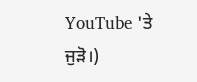YouTube 'ਤੇ ਜੁੜੋ।)